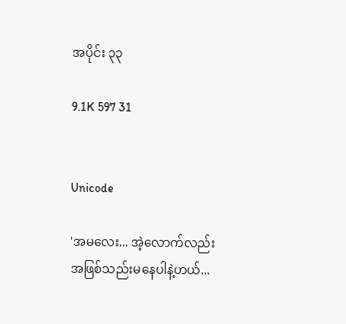အပိုင်း ၃၃

9.1K 597 31


Unicode

'အမလေး... အဲ့လောက်လည်း အဖြစ်သည်းမနေပါနဲ့ဟယ်...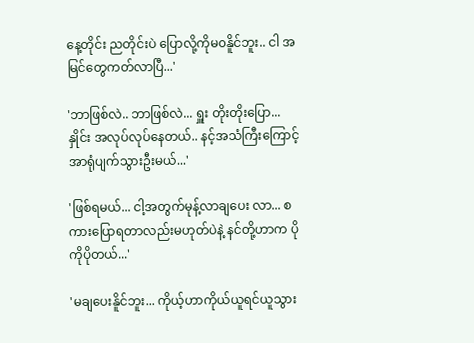နေ့တိုင်း ညတိုင်းပဲ ပြောလို့ကိုမ၀နိူင်ဘူး.. ငါ အမြင်တွေကတ်လာပြီ...'

'ဘာဖြစ်လဲ.. ဘာဖြစ်လဲ... ရှူး တိုးတိုးပြော... နှိုင်း အလုပ်လုပ်နေတယ်.. နင့်အသံကြီးကြောင့်အာရုံပျက်သွားဦးမယ်...'

'ဖြစ်ရမယ်... ငါ့အတွက်မုန့်လာချပေး လာ... စကားပြောရတာလည်းမဟုတ်ပဲနဲ့ နင်တို့ဟာက ပိုကိုပိုတယ်...'

'မချပေးနိူင်ဘူး... ကိုယ့်ဟာကိုယ်ယူရင်ယူသွား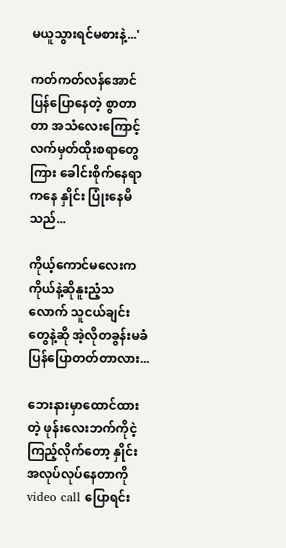မယူသွားရင်မစားနဲ့...'

ကတ်ကတ်လန်အောင်ပြန်ပြောနေတဲ့ စွာတာတာ အသံလေးကြောင့် လက်မှတ်ထိုးစရာတွေကြား ခေါင်းစိုက်နေရာကနေ နှိုင်း ပြုံးနေမိသည်...

ကိုယ့်ကောင်မလေးက ကိုယ်နဲ့ဆိုနူးညံ့သလောက် သူငယ်ချင်းတွေနဲ့ဆို အဲ့လိုတခွန်းမခံပြန်ပြောတတ်တာလား...

ဘေးနားမှာထောင်ထားတဲ့ ဖုန်းလေးဘက်ကိုငဲ့ကြည့်လိုက်တော့ နှိုင်းအလုပ်လုပ်နေတာကို video call ပြောရင်း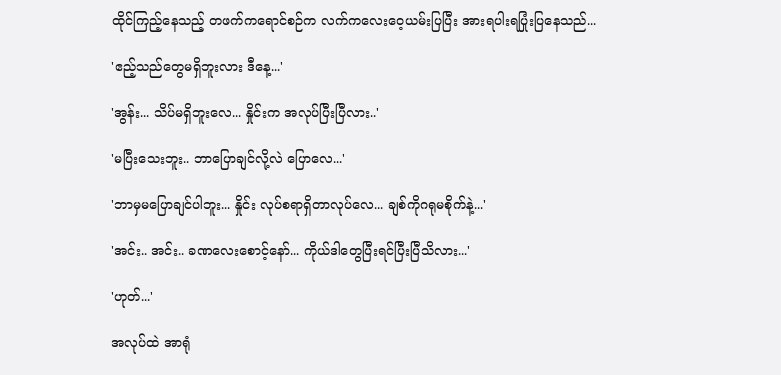ထိုင်ကြည့်နေသည့် တဖက်ကရောင်စဉ်က လက်ကလေးဝေ့ယမ်းပြပြီး အားရပါးရပြုံးပြနေသည်...

'ဧည့်သည်တွေမရှိဘူးလား ဒီနေ့...'

'အွန်း... သိပ်မရှိဘူးလေ... နှိုင်းက အလုပ်ပြီးပြီလား..'

'မပြီးသေးဘူး.. ဘာပြောချင်လို့လဲ ပြောလေ...'

'ဘာမှမပြောချင်ပါဘူး... နှိုင်း လုပ်စရာရှိတာလုပ်လေ... ချစ်ကိုဂရုမစိုက်နဲ့...'

'အင်း.. အင်း.. ခဏလေးစောင့်နော်... ကိုယ်ဒါတွေပြီးရင်ပြီးပြီသိလား...'

'ဟုတ်...'

အလုပ်ထဲ အာရုံ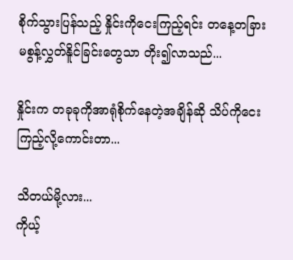စိုက်သွားပြန်သည့် နှိုင်းကိုငေးကြည့်ရင်း တနေ့တခြား မစွန့်လွှတ်နိူင်ခြင်းတွေသာ တိုး၍လာသည်...

နှိုင်းက တခုခုကိုအာရုံစိုက်နေတဲ့အချိန်ဆို သိပ်ကိုငေးကြည့်လို့ကောင်းတာ...

သိတယ်မို့လား...
ကိုယ့်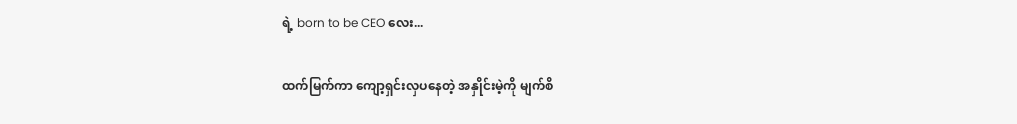ရဲ့ born to be CEO လေး...

ထက်မြက်ကာ ကျော့ရှင်းလှပနေတဲ့ အနှိုင်းမဲ့ကို မျက်စိ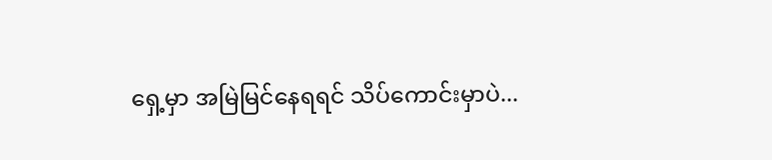ရှေ့မှာ အမြဲမြင်နေရရင် သိပ်ကောင်းမှာပဲ...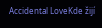Accidental LoveKde žijí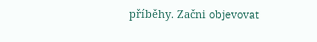příběhy. Začni objevovat